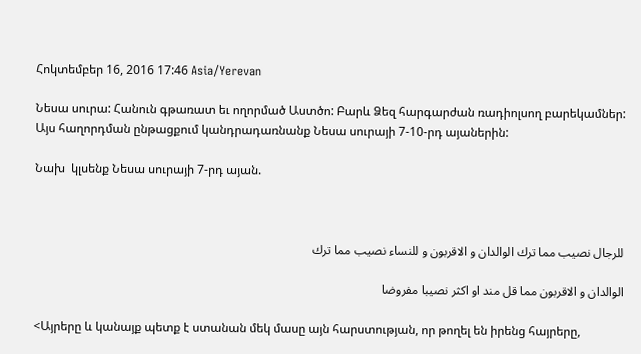Հոկտեմբեր 16, 2016 17:46 Asia/Yerevan

Նեսա սուրա: Հանուն գթառատ եւ ողորմած Աստծո: Բարև Ձեզ հարգարժան ռադիոլսող բարեկամներ: Այս հաղորդման ընթացքում կանդրադառնանք Նեսա սուրայի 7-10-րդ այաներին:

Նախ  կլսենք Նեսա սուրայի 7-րդ այան.



للرجال نصيب مما ترك الوالدان و الاقربون و للنساء نصيب مما ترك

الوالدان و الاقربون مما قل مند او اكثر نصيبا مفروضا

<Այրերը և կանայք պետք է ստանան մեկ մասը այն հարստության, որ թողել են իրենց հայրերը,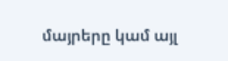մայրերը կամ այլ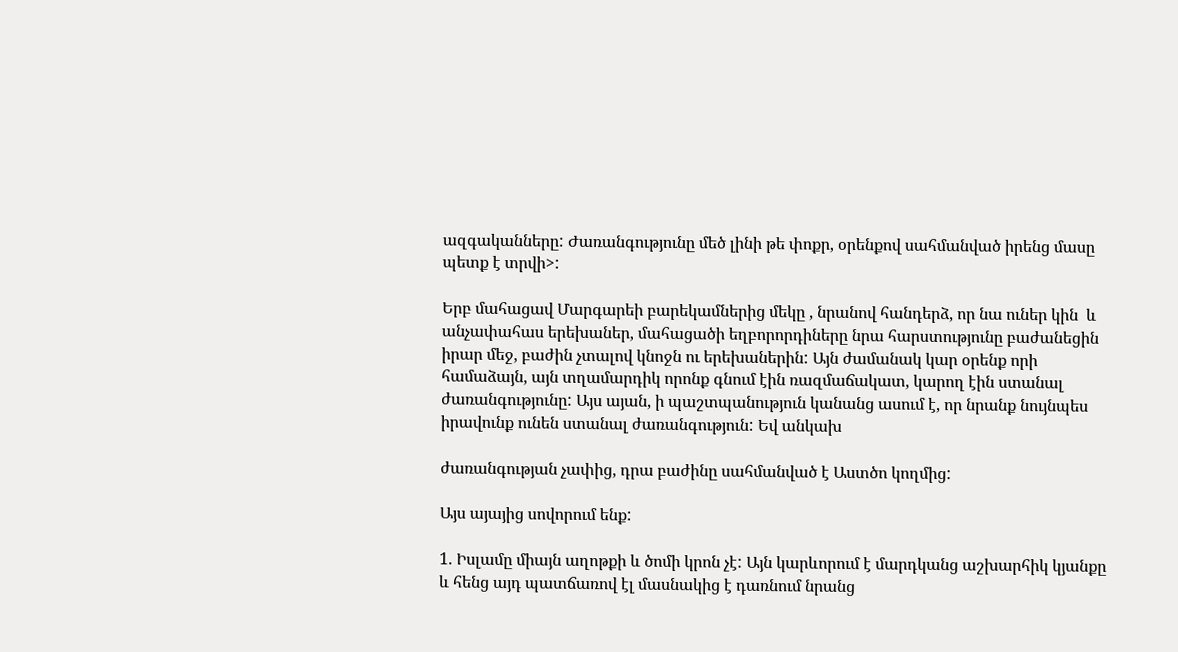ազգականները: Ժառանգությունը մեծ լինի թե փոքր, օրենքով սահմանված իրենց մասը պետք է տրվի>:

Երբ մահացավ Մարգարեի բարեկամներից մեկը , նրանով հանդերձ, որ նա ուներ կին  և անչափահաս երեխաներ, մահացածի եղբորորդիները նրա հարստությունը բաժանեցին իրար մեջ, բաժին չտալով կնոջն ու երեխաներին: Այն ժամանակ կար օրենք որի համաձայն, այն տղամարդիկ որոնք գնում էին ռազմաճակատ, կարող էին ստանալ ժառանգությունը: Այս այան, ի պաշտպանություն կանանց ասում է, որ նրանք նույնպես իրավունք ունեն ստանալ ժառանգություն: Եվ անկախ

ժառանգության չափից, դրա բաժինը սահմանված է Աստծո կողմից:

Այս այայից սովորում ենք:

1. Իսլամը միայն աղոթքի և ծոմի կրոն չէ: Այն կարևորում է մարդկանց աշխարհիկ կյանքը և հենց այդ պատճառով էլ մասնակից է դառնում նրանց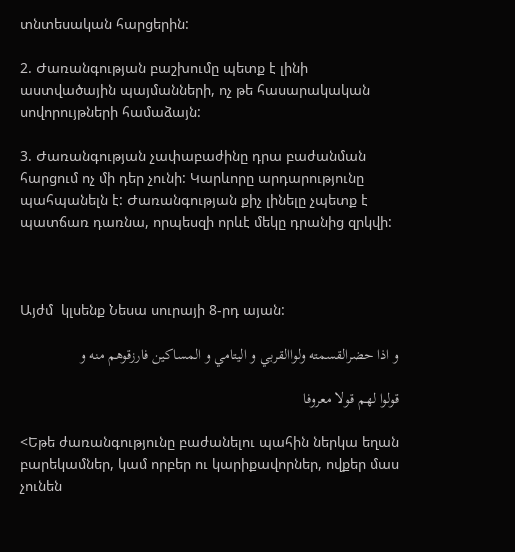տնտեսական հարցերին:

2. Ժառանգության բաշխումը պետք է լինի աստվածային պայմանների, ոչ թե հասարակական սովորույթների համաձայն:

3. Ժառանգության չափաբաժինը դրա բաժանման հարցում ոչ մի դեր չունի: Կարևորը արդարությունը պահպանելն է: Ժառանգության քիչ լինելը չպետք է պատճառ դառնա, որպեսզի որևէ մեկը դրանից զրկվի:



Այժմ  կլսենք Նեսա սուրայի 8-րդ այան:

و اذا حضرالقسمته ولواالقربي و اليتامي و المساكين فارزقوهم منه و

قولوا لهم قولا معروفا

<Եթե ժառանգությունը բաժանելու պահին ներկա եղան բարեկամներ, կամ որբեր ու կարիքավորներ, ովքեր մաս չունեն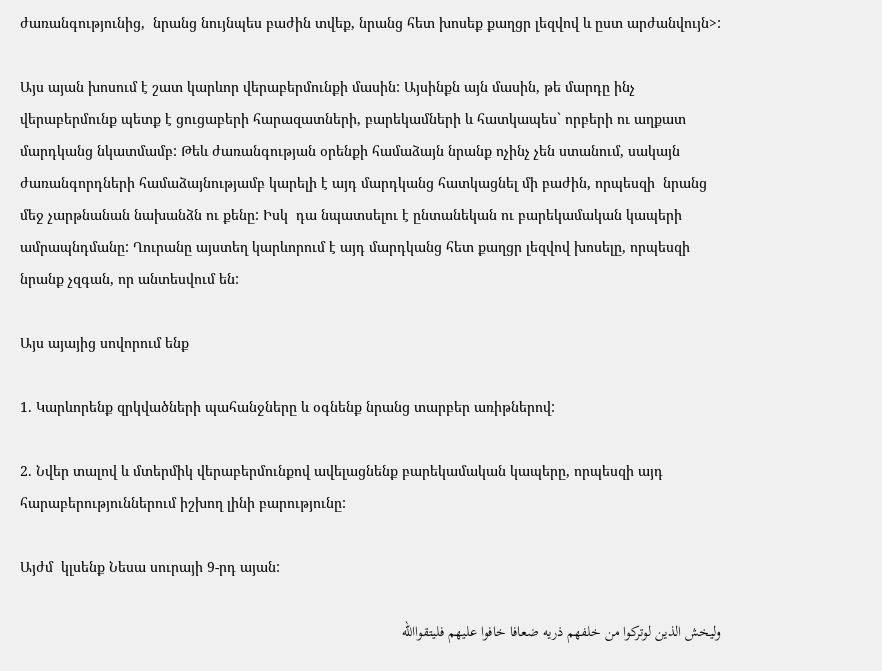ժառանգությունից,  նրանց նույնպես բաժին տվեք, նրանց հետ խոսեք քաղցր լեզվով և ըստ արժանվույն>:

Այս այան խոսում է շատ կարևոր վերաբերմունքի մասին: Այսինքն այն մասին, թե մարդը ինչ վերաբերմունք պետք է ցուցաբերի հարազատների, բարեկամների և հատկապես` որբերի ու աղքատ մարդկանց նկատմամբ: Թեև ժառանգության օրենքի համաձայն նրանք ոչինչ չեն ստանում, սակայն ժառանգորդների համաձայնությամբ կարելի է այդ մարդկանց հատկացնել մի բաժին, որպեսզի  նրանց մեջ չարթնանան նախանձն ու քենը: Իսկ  դա նպատսելու է ընտանեկան ու բարեկամական կապերի ամրապնդմանը: Ղուրանը այստեղ կարևորում է այդ մարդկանց հետ քաղցր լեզվով խոսելը, որպեսզի նրանք չզգան, որ անտեսվում են:

Այս այայից սովորում ենք

1. Կարևորենք զրկվածների պահանջները և օգնենք նրանց տարբեր առիթներով:

2. Նվեր տալով և մտերմիկ վերաբերմունքով ավելացնենք բարեկամական կապերը, որպեսզի այդ հարաբերություններում իշխող լինի բարությունը:

Այժմ  կլսենք Նեսա սուրայի 9-րդ այան:

وليخش الذين لوتركوا من خلفهم ذريه ضعافا خافوا عليهم فليتقواالله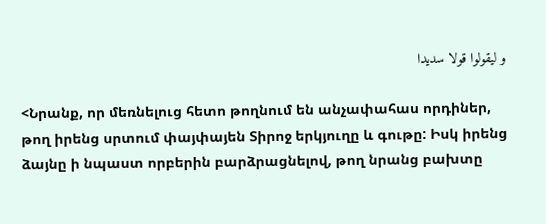و ليقولوا قولا سديدا

<Նրանք, որ մեռնելուց հետո թողնում են անչափահաս որդիներ, թող իրենց սրտում փայփայեն Տիրոջ երկյուղը և գութը: Իսկ իրենց ձայնը ի նպաստ որբերին բարձրացնելով, թող նրանց բախտը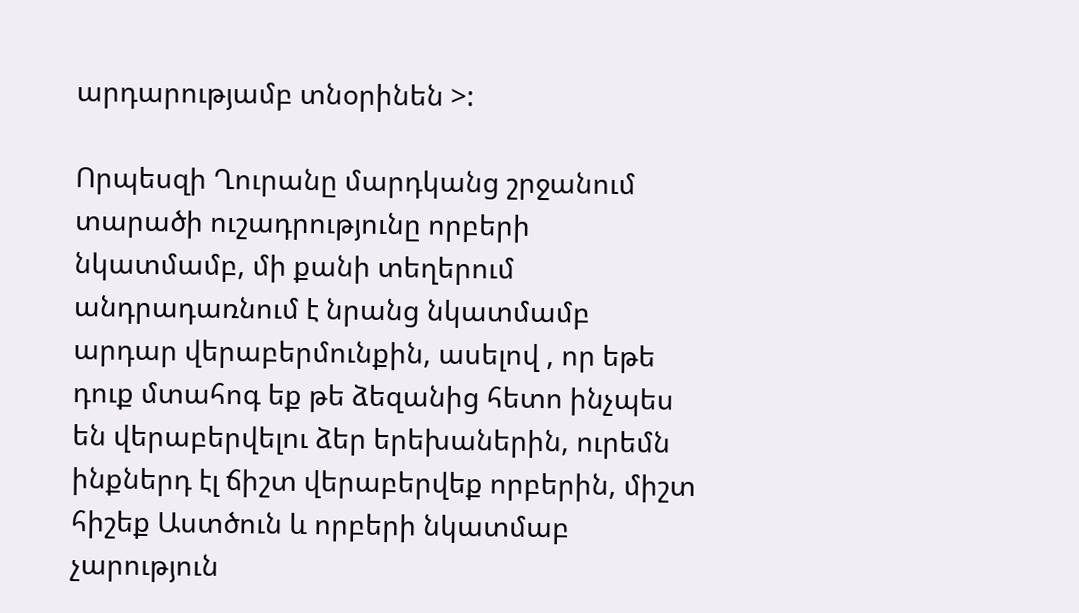արդարությամբ տնօրինեն >:

Որպեսզի Ղուրանը մարդկանց շրջանում տարածի ուշադրությունը որբերի նկատմամբ, մի քանի տեղերում անդրադառնում է նրանց նկատմամբ արդար վերաբերմունքին, ասելով , որ եթե դուք մտահոգ եք թե ձեզանից հետո ինչպես են վերաբերվելու ձեր երեխաներին, ուրեմն ինքներդ էլ ճիշտ վերաբերվեք որբերին, միշտ հիշեք Աստծուն և որբերի նկատմաբ չարություն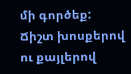մի գործեք: Ճիշտ խոսքերով ու քայլերով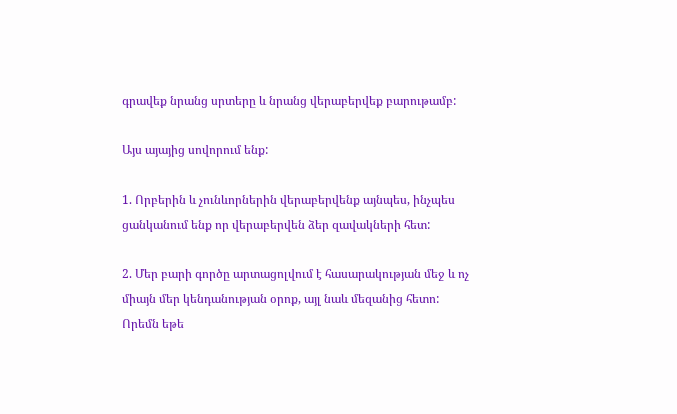գրավեք նրանց սրտերը և նրանց վերաբերվեք բարութամբ:

Այս այայից սովորում ենք:

1. Որբերին և չունևորներին վերաբերվենք այնպես, ինչպես ցանկանում ենք որ վերաբերվեն ձեր զավակների հետ:

2. Մեր բարի գործը արտացոլվում է հասարակության մեջ և ոչ միայն մեր կենդանության օրոք, այլ նաև մեզանից հետո: Որեմն եթե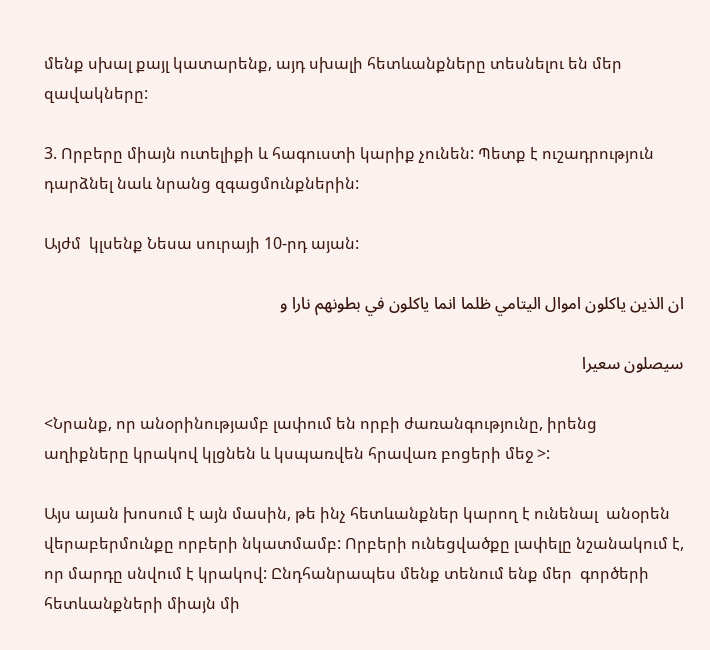մենք սխալ քայլ կատարենք, այդ սխալի հետևանքները տեսնելու են մեր զավակները:

3. Որբերը միայն ուտելիքի և հագուստի կարիք չունեն: Պետք է ուշադրություն դարձնել նաև նրանց զգացմունքներին:

Այժմ  կլսենք Նեսա սուրայի 10-րդ այան:

ان الذين ياكلون اموال اليتامي ظلما انما ياكلون في بطونهم نارا و

سيصلون سعيرا

<Նրանք, որ անօրինությամբ լափում են որբի ժառանգությունը, իրենց աղիքները կրակով կլցնեն և կսպառվեն հրավառ բոցերի մեջ >:

Այս այան խոսում է այն մասին, թե ինչ հետևանքներ կարող է ունենալ  անօրեն վերաբերմունքը որբերի նկատմամբ: Որբերի ունեցվածքը լափելը նշանակում է, որ մարդը սնվում է կրակով: Ընդհանրապես մենք տենում ենք մեր  գործերի հետևանքների միայն մի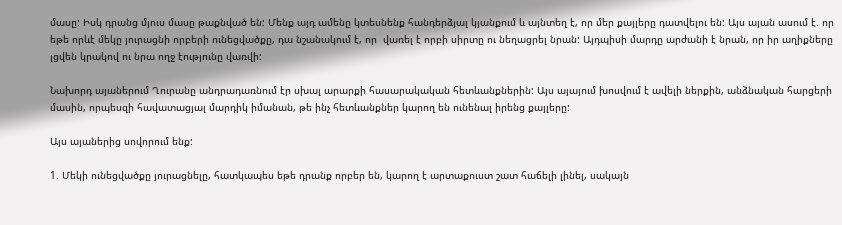մասը: Իսկ դրանց մյուս մասը թաքնված են: Մենք այդ ամենը կտեսնենք հանդերձյալ կյանքում և այնտեղ է, որ մեր քայլերը դատվելու են: Այս այան ասում է. որ եթե որևէ մեկը յուրացնի որբերի ունեցվածքը, դա նշանակում է, որ  վառել է որբի սիրտը ու նեղացրել նրան: Այդպիսի մարդը արժանի է նրան, որ իր աղիքները լցվեն կրակով ու նրա ողջ էությունը վառվի:

Նախորդ այաներում Ղուրանը անդրադառնում էր սխալ արարքի հասարակական հետևանքներին: Այս այայում խոսվում է ավելի ներքին, անձնական հարցերի մասին, որպեսզի հավատացյալ մարդիկ իմանան, թե ինչ հետևանքներ կարող են ունենալ իրենց քայլերը:

Այս այաներից սովորում ենք:

1. Մեկի ունեցվածքը յուրացնելը, հատկապես եթե դրանք որբեր են, կարող է արտաքուստ շատ հաճելի լինել, սակայն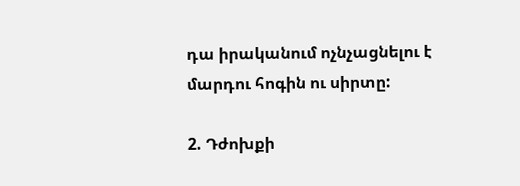դա իրականում ոչնչացնելու է մարդու հոգին ու սիրտը:

2. Դժոխքի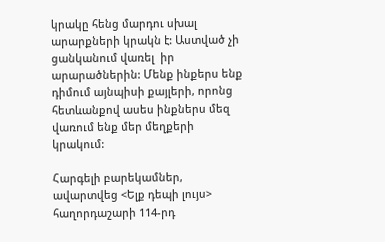կրակը հենց մարդու սխալ արարքների կրակն է: Աստված չի ցանկանում վառել  իր արարածներին: Մենք ինքերս ենք դիմում այնպիսի քայլերի, որոնց հետևանքով ասես ինքներս մեզ  վառում ենք մեր մեղքերի կրակում:

Հարգելի բարեկամներ, ավարտվեց <Ելք դեպի լույս> հաղորդաշարի 114-րդ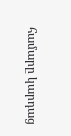համարը կարդաց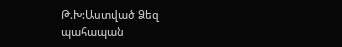Թ.Խ:Աստված Ձեզ պահապան